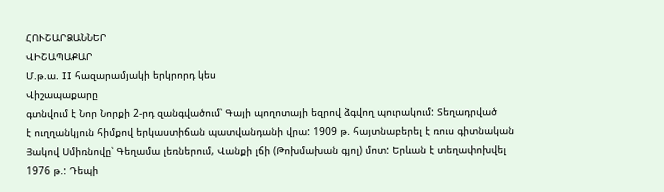ՀՈՒՇԱՐՁԱՆՆԵՐ
ՎԻՇԱՊԱՔԱՐ
Մ.թ.ա. II հազարամյակի երկրորդ կես
Վիշապաքարը
գտնվում է Նոր Նորքի 2-րդ զանգվածում՝ Գայի պողոտայի եզրով ձգվող պուրակում: Տեղադրված
է ուղղանկյուն հիմքով երկաստիճան պատվանդանի վրա: 1909 թ. հայտնաբերել է ռուս գիտնական
Յակով Սմիռնովը՝ Գեղամա լեռներում, Վանքի լճի (Թոխմախան գյոլ) մոտ: Երևան է տեղափոխվել
1976 թ.: Դեպի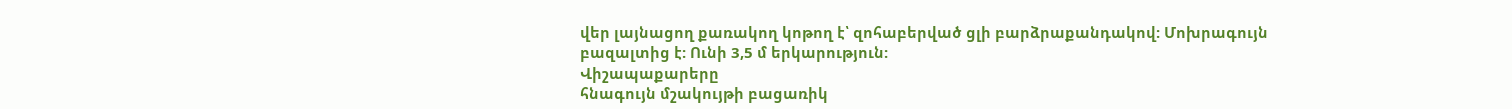վեր լայնացող քառակող կոթող է՝ զոհաբերված ցլի բարձրաքանդակով: Մոխրագույն
բազալտից է: Ունի 3,5 մ երկարություն:
Վիշապաքարերը
հնագույն մշակույթի բացառիկ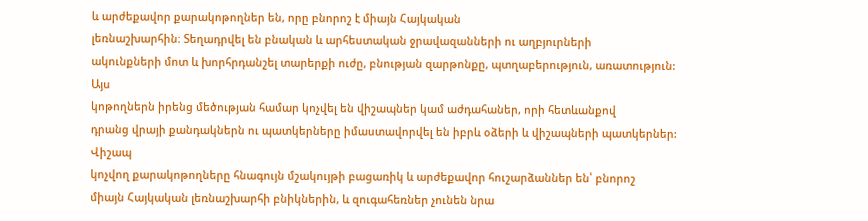և արժեքավոր քարակոթողներ են, որը բնորոշ է միայն Հայկական
լեռնաշխարհին։ Տեղադրվել են բնական և արհեստական ջրավազանների ու աղբյուրների
ակունքների մոտ և խորհրդանշել տարերքի ուժը, բնության զարթոնքը, պտղաբերություն, առատություն:
Այս
կոթողներն իրենց մեծության համար կոչվել են վիշապներ կամ աժդահաներ, որի հետևանքով
դրանց վրայի քանդակներն ու պատկերները իմաստավորվել են իբրև օձերի և վիշապների պատկերներ:
Վիշապ
կոչվող քարակոթողները հնագույն մշակույթի բացառիկ և արժեքավոր հուշարձաններ են՝ բնորոշ
միայն Հայկական լեռնաշխարհի բնիկներին, և զուգահեռներ չունեն նրա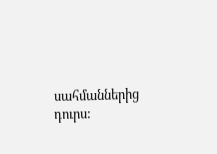սահմաններից դուրս: